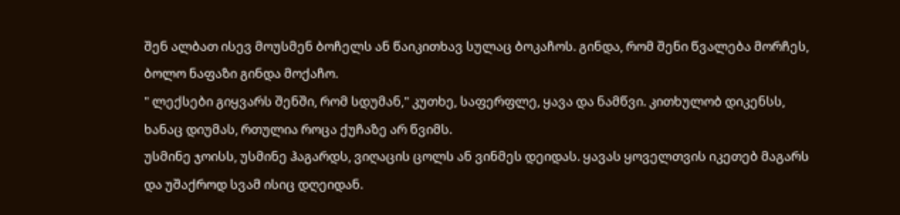შენ ალბათ ისევ მოუსმენ ბოჩელს ან წაიკითხავ სულაც ბოკაჩოს. გინდა, რომ შენი წვალება მორჩეს, ბოლო ნაფაზი გინდა მოქაჩო.
" ლექსები გიყვარს შენში, რომ სდუმან," კუთხე, საფერფლე, ყავა და ნამწვი. კითხულობ დიკენსს, ხანაც დიუმას, რთულია როცა ქუჩაზე არ წვიმს.
უსმინე ჯოისს, უსმინე ჰაგარდს, ვიღაცის ცოლს ან ვინმეს დეიდას. ყავას ყოველთვის იკეთებ მაგარს და უშაქროდ სვამ ისიც დღეიდან.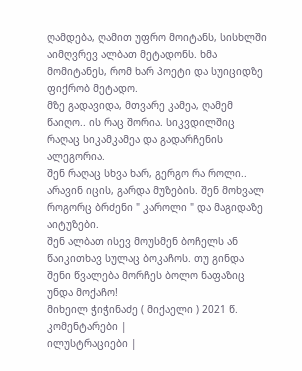ღამდება, ღამით უფრო მოიტანს, სისხლში აიმღვრევ ალბათ მეტადონს. ხმა მომიტანეს, რომ ხარ პოეტი და სუიციდზე ფიქრობ მეტადო.
მზე გადავიდა, მთვარე კამეა, ღამემ წაიღო.. ის რაც შორია. სიკვდილშიც რაღაც სიკამკამეა და გადარჩენის ალეგორია.
შენ რაღაც სხვა ხარ, გერგო რა როლი.. არავინ იცის, გარდა მუზების. შენ მოხვალ როგორც ბრძენი " კაროლი " და მაგიდაზე აიტუზები.
შენ ალბათ ისევ მოუსმენ ბოჩელს ან წაიკითხავ სულაც ბოკაჩოს. თუ გინდა შენი წვალება მორჩეს ბოლო ნაფაზიც უნდა მოქაჩო!
მიხეილ ჭიჭინაძე ( მიქაელი ) 2021 წ.
კომენტარები |
ილუსტრაციები |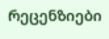რეცენზიები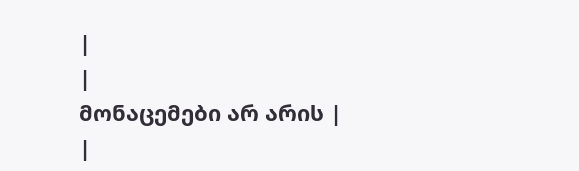|
|
მონაცემები არ არის |
|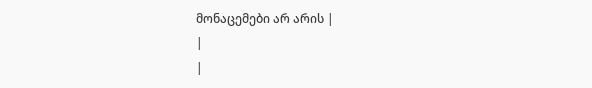მონაცემები არ არის |
|
|